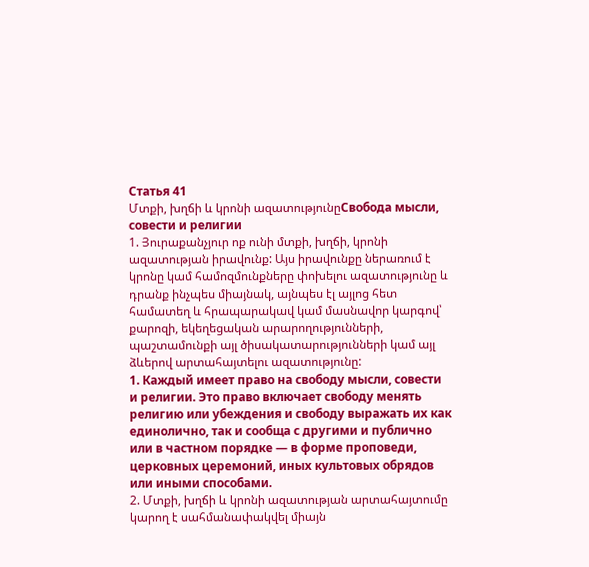Статья 41
Մտքի, խղճի և կրոնի ազատությունըСвобода мысли, совести и религии
1. Յուրաքանչյուր ոք ունի մտքի, խղճի, կրոնի ազատության իրավունք: Այս իրավունքը ներառում է կրոնը կամ համոզմունքները փոխելու ազատությունը և դրանք ինչպես միայնակ, այնպես էլ այլոց հետ համատեղ և հրապարակավ կամ մասնավոր կարգով՝ քարոզի, եկեղեցական արարողությունների, պաշտամունքի այլ ծիսակատարությունների կամ այլ ձևերով արտահայտելու ազատությունը:
1. Каждый имеет право на свободу мысли, совести и религии. Это право включает свободу менять религию или убеждения и свободу выражать их как единолично, так и сообща с другими и публично или в частном порядке — в форме проповеди, церковных церемоний, иных культовых обрядов или иными способами.
2. Մտքի, խղճի և կրոնի ազատության արտահայտումը կարող է սահմանափակվել միայն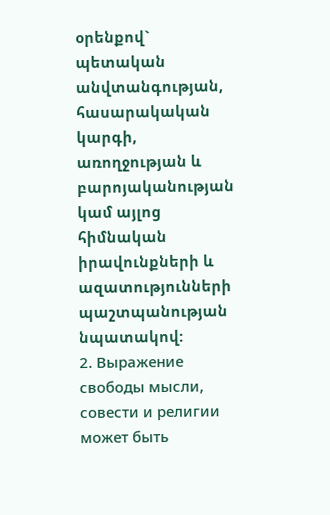օրենքով` պետական անվտանգության, հասարակական կարգի, առողջության և բարոյականության կամ այլոց հիմնական իրավունքների և ազատությունների պաշտպանության նպատակով:
2. Выражение свободы мысли, совести и религии может быть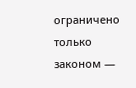ограничено только законом —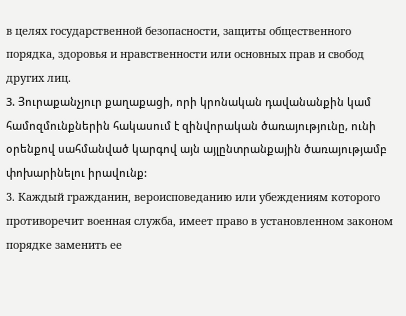в целях государственной безопасности, защиты общественного порядка, здоровья и нравственности или основных прав и свобод других лиц.
3. Յուրաքանչյուր քաղաքացի, որի կրոնական դավանանքին կամ համոզմունքներին հակասում է զինվորական ծառայությունը, ունի օրենքով սահմանված կարգով այն այլընտրանքային ծառայությամբ փոխարինելու իրավունք:
3. Каждый гражданин, вероисповеданию или убеждениям которого противоречит военная служба, имеет право в установленном законом порядке заменить ее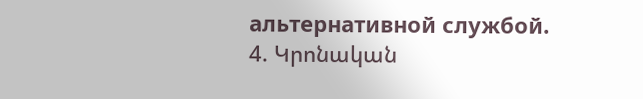альтернативной службой.
4. Կրոնական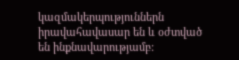կազմակերպություններն իրավահավասար են և օժտված են ինքնավարությամբ: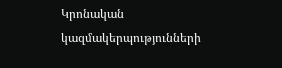Կրոնական կազմակերպությունների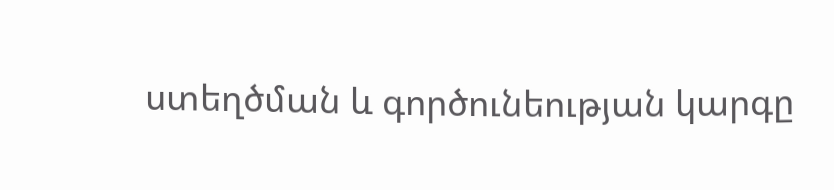ստեղծման և գործունեության կարգը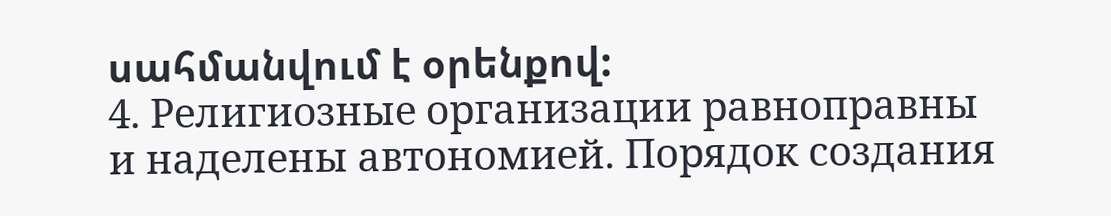սահմանվում է օրենքով:
4. Религиозные организации равноправны и наделены автономией. Порядок создания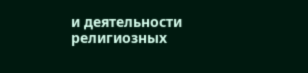и деятельности религиозных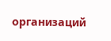организаций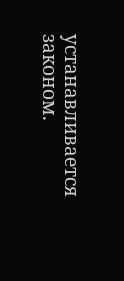устанавливается законом.